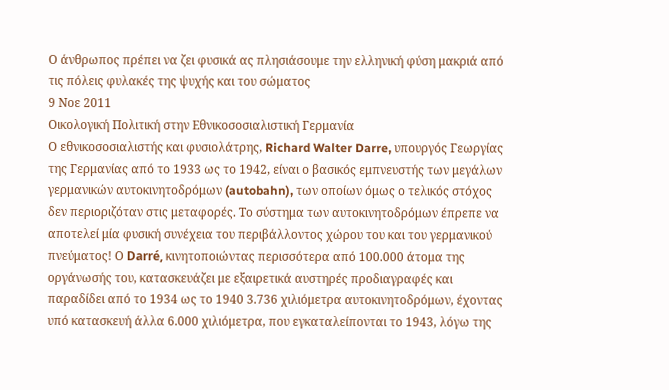Ο άνθρωπος πρέπει να ζει φυσικά ας πλησιάσουμε την ελληνική φύση μακριά από τις πόλεις φυλακές της ψυχής και του σώματος
9 Νοε 2011
Οικολογική Πολιτική στην Εθνικοσοσιαλιστική Γερμανία
Ο εθνικοσοσιαλιστής και φυσιολάτρης, Richard Walter Darre, υπουργός Γεωργίας της Γερμανίας από το 1933 ως το 1942, είναι ο βασικός εμπνευστής των μεγάλων γερμανικών αυτοκινητοδρόμων (autobahn), των οποίων όμως ο τελικός στόχος δεν περιοριζόταν στις μεταφορές. Το σύστημα των αυτοκινητοδρόμων έπρεπε να αποτελεί μία φυσική συνέχεια του περιβάλλοντος χώρου του και του γερμανικού πνεύματος! Ο Darré, κινητοποιώντας περισσότερα από 100.000 άτομα της οργάνωσής του, κατασκευάζει με εξαιρετικά αυστηρές προδιαγραφές και παραδίδει από το 1934 ως το 1940 3.736 χιλιόμετρα αυτοκινητοδρόμων, έχοντας υπό κατασκευή άλλα 6.000 χιλιόμετρα, που εγκαταλείπονται το 1943, λόγω της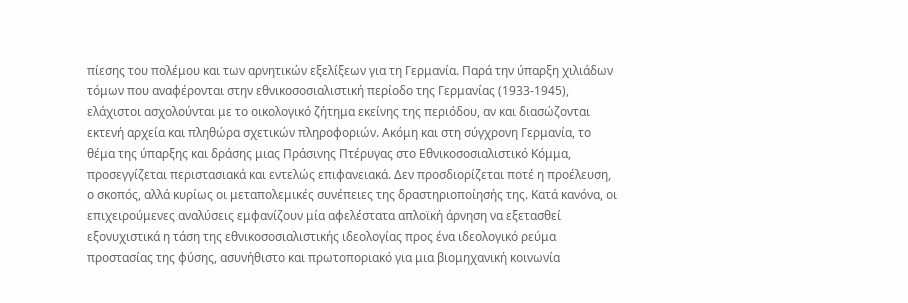πίεσης του πολέμου και των αρνητικών εξελίξεων για τη Γερμανία. Παρά την ύπαρξη χιλιάδων τόμων που αναφέρονται στην εθνικοσοσιαλιστική περίοδο της Γερμανίας (1933-1945), ελάχιστοι ασχολούνται με το οικολογικό ζήτημα εκείνης της περιόδου, αν και διασώζονται εκτενή αρχεία και πληθώρα σχετικών πληροφοριών. Ακόμη και στη σύγχρονη Γερμανία, το θέμα της ύπαρξης και δράσης μιας Πράσινης Πτέρυγας στο Εθνικοσοσιαλιστικό Κόμμα, προσεγγίζεται περιστασιακά και εντελώς επιφανειακά. Δεν προσδιορίζεται ποτέ η προέλευση, ο σκοπός, αλλά κυρίως οι μεταπολεμικές συνέπειες της δραστηριοποίησής της. Κατά κανόνα, οι επιχειρούμενες αναλύσεις εμφανίζουν μία αφελέστατα απλοϊκή άρνηση να εξετασθεί εξονυχιστικά η τάση της εθνικοσοσιαλιστικής ιδεολογίας προς ένα ιδεολογικό ρεύμα προστασίας της φύσης, ασυνήθιστο και πρωτοποριακό για μια βιομηχανική κοινωνία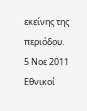εκείνης της περιόδου.
5 Νοε 2011
Εθνικοί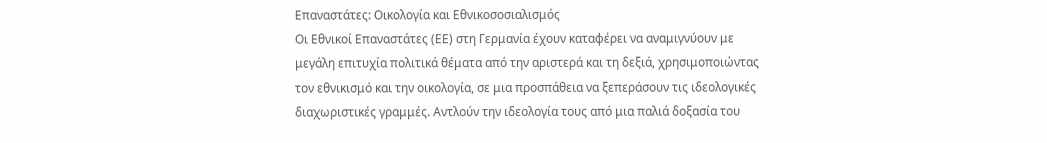Επαναστάτες: Οικολογία και Εθνικοσοσιαλισμός
Οι Εθνικοί Επαναστάτες (ΕΕ) στη Γερμανία έχουν καταφέρει να αναμιγνύουν με μεγάλη επιτυχία πολιτικά θέματα από την αριστερά και τη δεξιά, χρησιμοποιώντας τον εθνικισμό και την οικολογία, σε μια προσπάθεια να ξεπεράσουν τις ιδεολογικές διαχωριστικές γραμμές. Αντλούν την ιδεολογία τους από μια παλιά δοξασία του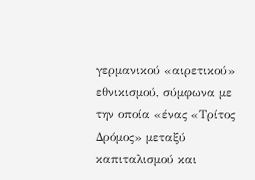γερμανικού «αιρετικού» εθνικισμού, σύμφωνα με την οποία «ένας «Τρίτος Δρόμος» μεταξύ καπιταλισμού και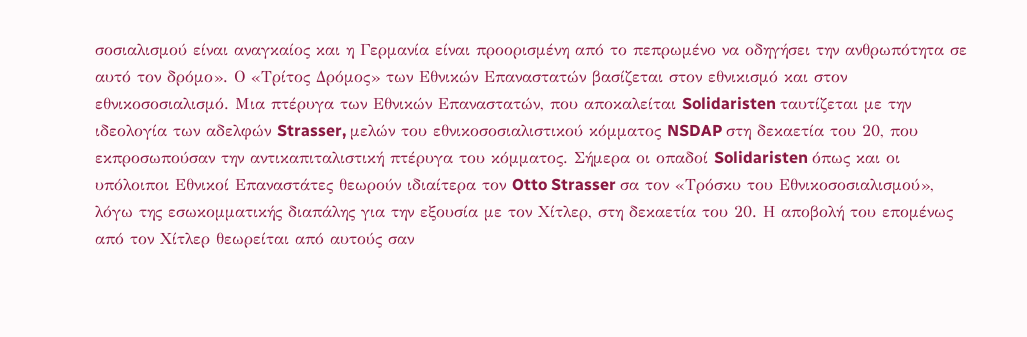σοσιαλισμού είναι αναγκαίος και η Γερμανία είναι προορισμένη από το πεπρωμένο να οδηγήσει την ανθρωπότητα σε αυτό τον δρόμο». Ο «Τρίτος Δρόμος» των Εθνικών Επαναστατών βασίζεται στον εθνικισμό και στον εθνικοσοσιαλισμό. Μια πτέρυγα των Εθνικών Επαναστατών, που αποκαλείται Solidaristen ταυτίζεται με την ιδεολογία των αδελφών Strasser, μελών του εθνικοσοσιαλιστικού κόμματος NSDAP στη δεκαετία του 20, που εκπροσωπούσαν την αντικαπιταλιστική πτέρυγα του κόμματος. Σήμερα οι οπαδοί Solidaristen όπως και οι υπόλοιποι Εθνικοί Επαναστάτες θεωρούν ιδιαίτερα τον Otto Strasser σα τον «Τρόσκυ του Εθνικοσοσιαλισμού», λόγω της εσωκομματικής διαπάλης για την εξουσία με τον Χίτλερ, στη δεκαετία του 20. Η αποβολή του επομένως από τον Χίτλερ θεωρείται από αυτούς σαν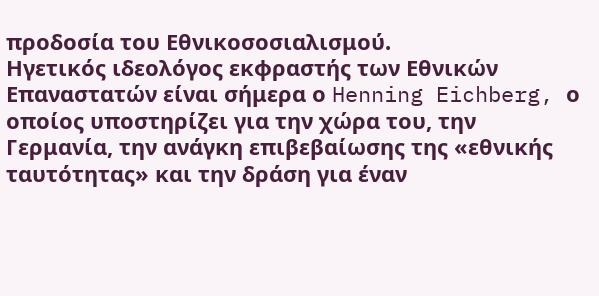προδοσία του Εθνικοσοσιαλισμού.
Ηγετικός ιδεολόγος εκφραστής των Εθνικών Επαναστατών είναι σήμερα ο Henning Eichberg, ο οποίος υποστηρίζει για την χώρα του, την Γερμανία, την ανάγκη επιβεβαίωσης της «εθνικής ταυτότητας» και την δράση για έναν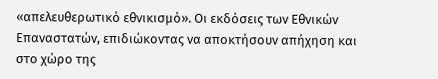«απελευθερωτικό εθνικισμό». Οι εκδόσεις των Εθνικών Επαναστατών, επιδιώκοντας να αποκτήσουν απήχηση και στο χώρο της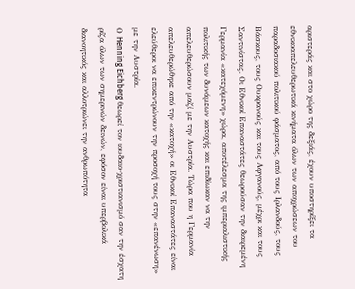αριστεράς και στο χώρο της δεξιάς, έχουν υποστηρίξει τα εθνικοαπελευθερωτικά κινήματα όλων των αποχρώσεων του παραδοσιακού πολιτικού φάσματος, από τους Ιρλανδούς, τους Βάσκους, τους Ουκρανούς και τους Αφγανούς, μέχρι και τους Σαντινίστας. Οι Εθνικοί Επαναστάτες θεωρούσαν την διαιρεμένη Γερμανία «κατεχόμενη» χώρα, αποτέλεσμα της ιμπεριαλιστικής πολιτικής των δυνάμεων κατοχής και επιδίωκαν να την απελευθερώσουν μαζί με την Αυστρία. Τώρα που η Γερμανία απελευθερώθηκε από την «κατοχή» οι Εθνικοί Επαναστάτες είναι ελεύθεροι να επικεντρώνουν την προσοχή τους στην «επανένωση» με την Αυστρία.
Ο Henning Eichberg θεωρεί τον ιουδαιο-χριστιανισμό σαν την έσχατη ρίζα όλων των σημερινών δεινών, εφόσον είναι υπερβολικά διανοητικός και αλλοτριώνει την ανθρωπότητα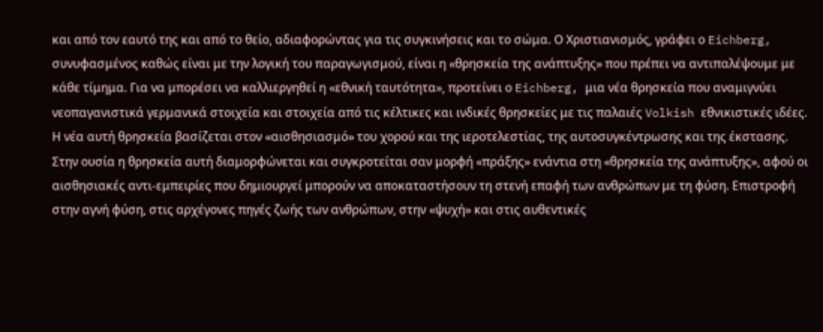και από τον εαυτό της και από το θείο, αδιαφορώντας για τις συγκινήσεις και το σώμα. Ο Χριστιανισμός, γράφει ο Eichberg, συνυφασμένος καθώς είναι με την λογική του παραγωγισμού, είναι η «θρησκεία της ανάπτυξης» που πρέπει να αντιπαλέψουμε με κάθε τίμημα. Για να μπορέσει να καλλιεργηθεί η «εθνική ταυτότητα», προτείνει ο Eichberg, μια νέα θρησκεία που αναμιγνύει νεοπαγανιστικά γερμανικά στοιχεία και στοιχεία από τις κέλτικες και ινδικές θρησκείες με τις παλαιές Volkish εθνικιστικές ιδέες. Η νέα αυτή θρησκεία βασίζεται στον «αισθησιασμό» του χορού και της ιεροτελεστίας, της αυτοσυγκέντρωσης και της έκστασης. Στην ουσία η θρησκεία αυτή διαμορφώνεται και συγκροτείται σαν μορφή «πράξης» ενάντια στη «θρησκεία της ανάπτυξης», αφού οι αισθησιακές αντι-εμπειρίες που δημιουργεί μπορούν να αποκαταστήσουν τη στενή επαφή των ανθρώπων με τη φύση. Επιστροφή στην αγνή φύση, στις αρχέγονες πηγές ζωής των ανθρώπων, στην «ψυχή» και στις αυθεντικές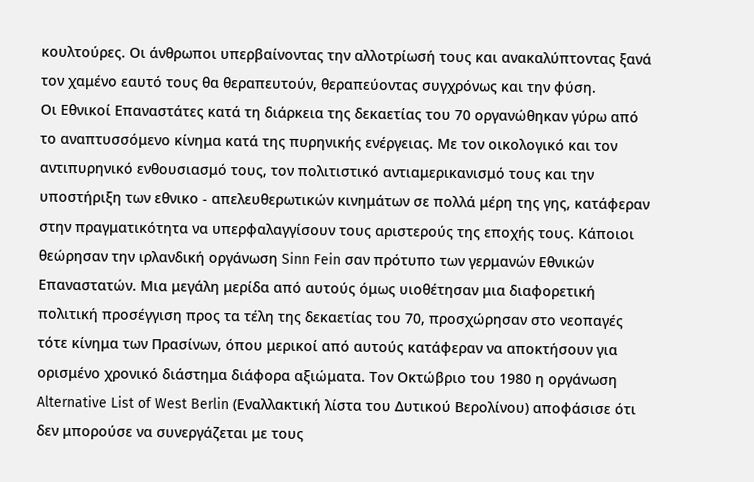κουλτούρες. Οι άνθρωποι υπερβαίνοντας την αλλοτρίωσή τους και ανακαλύπτοντας ξανά τον χαμένο εαυτό τους θα θεραπευτούν, θεραπεύοντας συγχρόνως και την φύση.
Οι Εθνικοί Επαναστάτες κατά τη διάρκεια της δεκαετίας του 70 οργανώθηκαν γύρω από το αναπτυσσόμενο κίνημα κατά της πυρηνικής ενέργειας. Με τον οικολογικό και τον αντιπυρηνικό ενθουσιασμό τους, τον πολιτιστικό αντιαμερικανισμό τους και την υποστήριξη των εθνικο - απελευθερωτικών κινημάτων σε πολλά μέρη της γης, κατάφεραν στην πραγματικότητα να υπερφαλαγγίσουν τους αριστερούς της εποχής τους. Κάποιοι θεώρησαν την ιρλανδική οργάνωση Sinn Fein σαν πρότυπο των γερμανών Εθνικών Επαναστατών. Μια μεγάλη μερίδα από αυτούς όμως υιοθέτησαν μια διαφορετική πολιτική προσέγγιση προς τα τέλη της δεκαετίας του 70, προσχώρησαν στο νεοπαγές τότε κίνημα των Πρασίνων, όπου μερικοί από αυτούς κατάφεραν να αποκτήσουν για ορισμένο χρονικό διάστημα διάφορα αξιώματα. Τον Οκτώβριο του 1980 η οργάνωση Alternative List of West Berlin (Εναλλακτική λίστα του Δυτικού Βερολίνου) αποφάσισε ότι δεν μπορούσε να συνεργάζεται με τους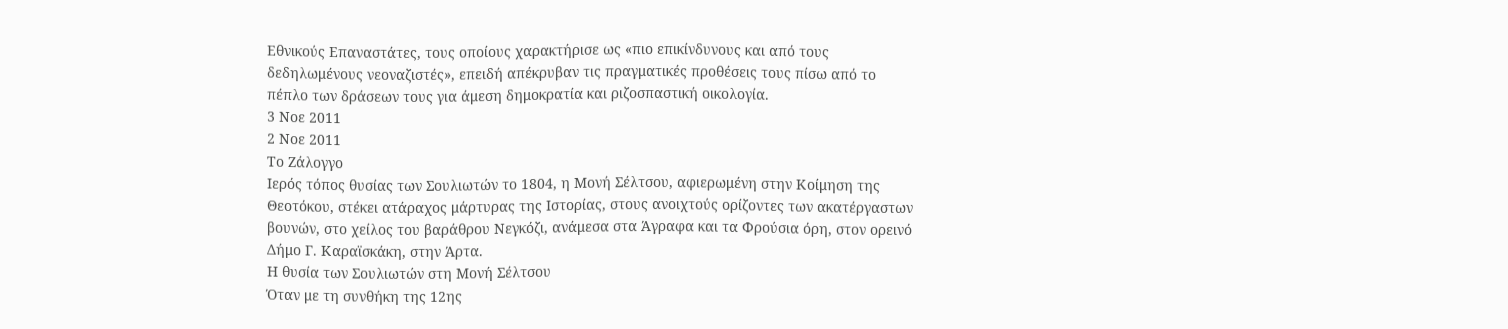Εθνικούς Επαναστάτες, τους οποίους χαρακτήρισε ως «πιο επικίνδυνους και από τους δεδηλωμένους νεοναζιστές», επειδή απέκρυβαν τις πραγματικές προθέσεις τους πίσω από το πέπλο των δράσεων τους για άμεση δημοκρατία και ριζοσπαστική οικολογία.
3 Νοε 2011
2 Νοε 2011
Το Ζάλογγο
Ιερός τόπος θυσίας των Σουλιωτών το 1804, η Μονή Σέλτσου, αφιερωμένη στην Κοίμηση της Θεοτόκου, στέκει ατάραχος μάρτυρας της Ιστορίας, στους ανοιχτούς ορίζοντες των ακατέργαστων βουνών, στο χείλος του βαράθρου Νεγκόζι, ανάμεσα στα Άγραφα και τα Φρούσια όρη, στον ορεινό Δήμο Γ. Καραϊσκάκη, στην Άρτα.
Η θυσία των Σουλιωτών στη Μονή Σέλτσου
Όταν με τη συνθήκη της 12ης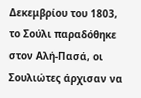Δεκεμβρίου του 1803, το Σούλι παραδόθηκε στον Αλή-Πασά, οι Σουλιώτες άρχισαν να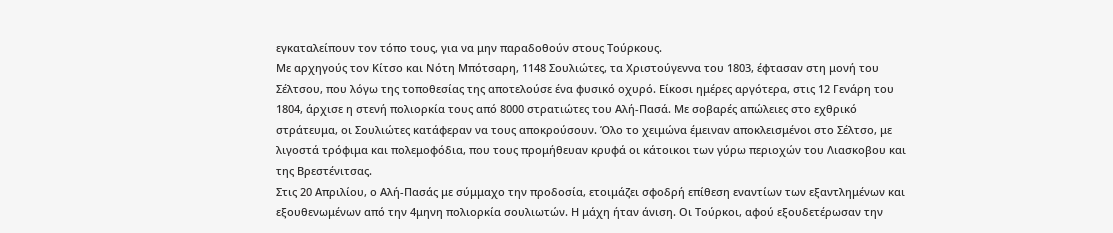εγκαταλείπουν τον τόπο τους, για να μην παραδοθούν στους Τούρκους.
Με αρχηγούς τον Κίτσο και Νότη Μπότσαρη, 1148 Σουλιώτες, τα Χριστούγεννα του 1803, έφτασαν στη μονή του Σέλτσου, που λόγω της τοποθεσίας της αποτελούσε ένα φυσικό οχυρό. Είκοσι ημέρες αργότερα, στις 12 Γενάρη του 1804, άρχισε η στενή πολιορκία τους από 8000 στρατιώτες του Αλή-Πασά. Με σοβαρές απώλειες στο εχθρικό στράτευμα, οι Σουλιώτες κατάφεραν να τους αποκρούσουν. Όλο το χειμώνα έμειναν αποκλεισμένοι στο Σέλτσο, με λιγοστά τρόφιμα και πολεμοφόδια, που τους προμήθευαν κρυφά οι κάτοικοι των γύρω περιοχών του Λιασκοβου και της Βρεστένιτσας.
Στις 20 Απριλίου, ο Αλή-Πασάς με σύμμαχο την προδοσία, ετοιμάζει σφοδρή επίθεση εναντίων των εξαντλημένων και εξουθενωμένων από την 4μηνη πολιορκία σουλιωτών. Η μάχη ήταν άνιση. Οι Τούρκοι, αφού εξουδετέρωσαν την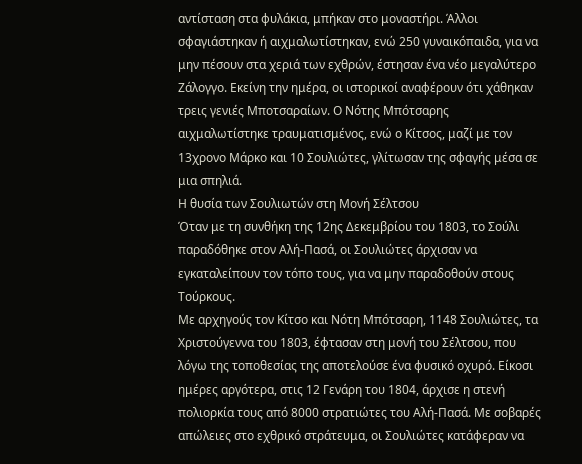αντίσταση στα φυλάκια, μπήκαν στο μοναστήρι. Άλλοι σφαγιάστηκαν ή αιχμαλωτίστηκαν, ενώ 250 γυναικόπαιδα, για να μην πέσουν στα χεριά των εχθρών, έστησαν ένα νέο μεγαλύτερο Ζάλογγο. Εκείνη την ημέρα, οι ιστορικοί αναφέρουν ότι χάθηκαν τρεις γενιές Μποτσαραίων. Ο Νότης Μπότσαρης αιχμαλωτίστηκε τραυματισμένος, ενώ ο Κίτσος, μαζί με τον 13χρονο Μάρκο και 10 Σουλιώτες, γλίτωσαν της σφαγής μέσα σε μια σπηλιά.
Η θυσία των Σουλιωτών στη Μονή Σέλτσου
Όταν με τη συνθήκη της 12ης Δεκεμβρίου του 1803, το Σούλι παραδόθηκε στον Αλή-Πασά, οι Σουλιώτες άρχισαν να εγκαταλείπουν τον τόπο τους, για να μην παραδοθούν στους Τούρκους.
Με αρχηγούς τον Κίτσο και Νότη Μπότσαρη, 1148 Σουλιώτες, τα Χριστούγεννα του 1803, έφτασαν στη μονή του Σέλτσου, που λόγω της τοποθεσίας της αποτελούσε ένα φυσικό οχυρό. Είκοσι ημέρες αργότερα, στις 12 Γενάρη του 1804, άρχισε η στενή πολιορκία τους από 8000 στρατιώτες του Αλή-Πασά. Με σοβαρές απώλειες στο εχθρικό στράτευμα, οι Σουλιώτες κατάφεραν να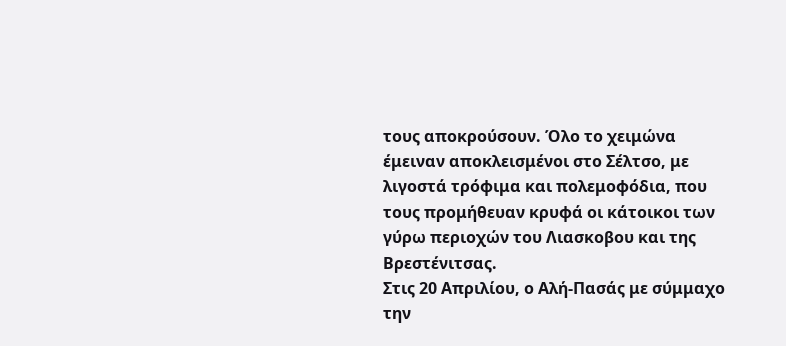τους αποκρούσουν. Όλο το χειμώνα έμειναν αποκλεισμένοι στο Σέλτσο, με λιγοστά τρόφιμα και πολεμοφόδια, που τους προμήθευαν κρυφά οι κάτοικοι των γύρω περιοχών του Λιασκοβου και της Βρεστένιτσας.
Στις 20 Απριλίου, ο Αλή-Πασάς με σύμμαχο την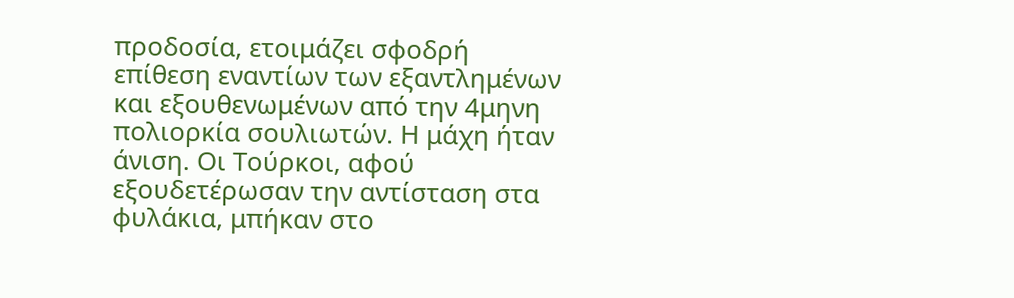προδοσία, ετοιμάζει σφοδρή επίθεση εναντίων των εξαντλημένων και εξουθενωμένων από την 4μηνη πολιορκία σουλιωτών. Η μάχη ήταν άνιση. Οι Τούρκοι, αφού εξουδετέρωσαν την αντίσταση στα φυλάκια, μπήκαν στο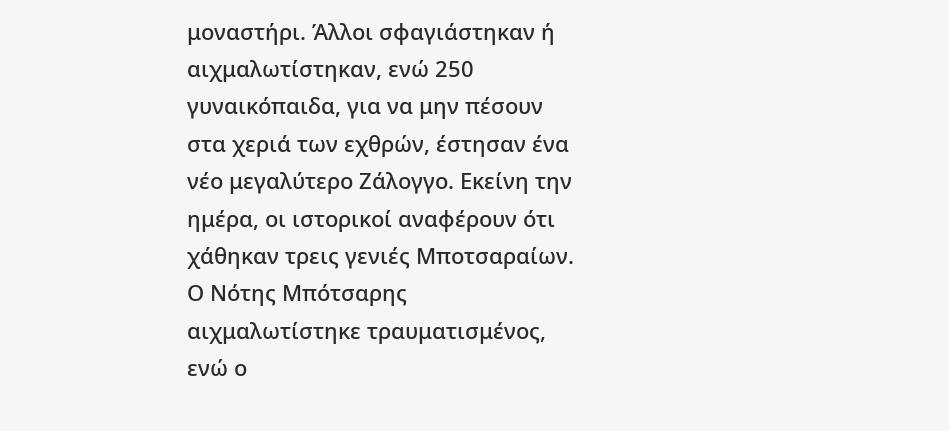μοναστήρι. Άλλοι σφαγιάστηκαν ή αιχμαλωτίστηκαν, ενώ 250 γυναικόπαιδα, για να μην πέσουν στα χεριά των εχθρών, έστησαν ένα νέο μεγαλύτερο Ζάλογγο. Εκείνη την ημέρα, οι ιστορικοί αναφέρουν ότι χάθηκαν τρεις γενιές Μποτσαραίων. Ο Νότης Μπότσαρης αιχμαλωτίστηκε τραυματισμένος, ενώ ο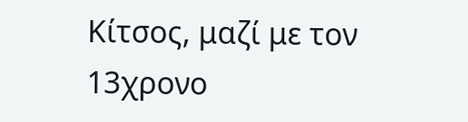Κίτσος, μαζί με τον 13χρονο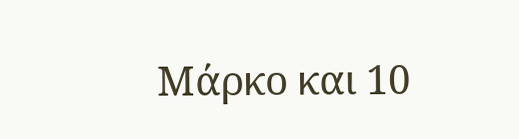Μάρκο και 10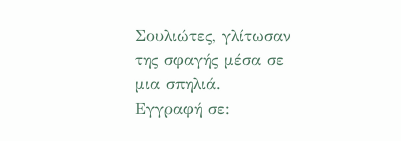Σουλιώτες, γλίτωσαν της σφαγής μέσα σε μια σπηλιά.
Εγγραφή σε: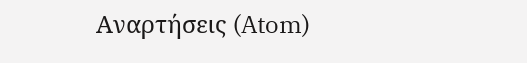Αναρτήσεις (Atom)